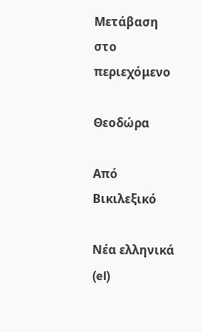Μετάβαση στο περιεχόμενο

Θεοδώρα

Από Βικιλεξικό

Νέα ελληνικά (el)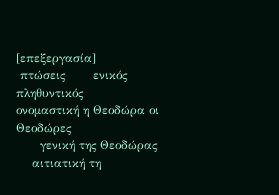[επεξεργασία]
 πτώσεις       ενικός         πληθυντικός
ονομαστική η Θεοδώρα οι Θεοδώρες
      γενική της Θεοδώρας
    αιτιατική τη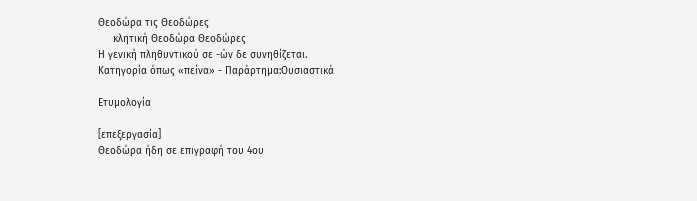Θεοδώρα τις Θεοδώρες
     κλητική Θεοδώρα Θεοδώρες
Η γενική πληθυντικού σε -ών δε συνηθίζεται.
Κατηγορία όπως «πείνα» - Παράρτημα:Ουσιαστικά

Ετυμολογία

[επεξεργασία]
Θεοδώρα ήδη σε επιγραφή του 4ου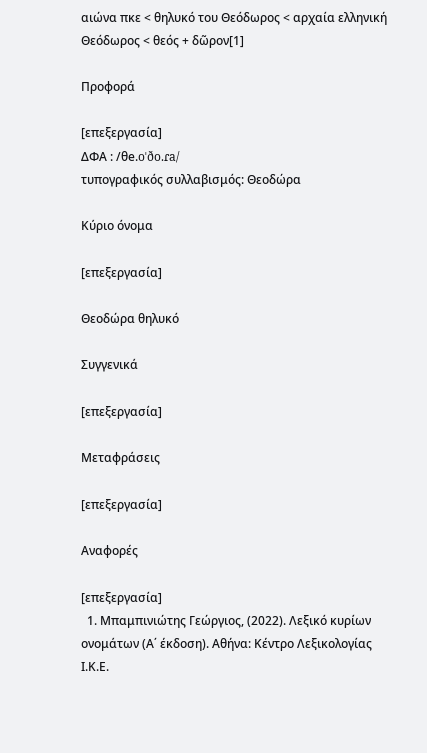αιώνα πκε < θηλυκό του Θεόδωρος < αρχαία ελληνική Θεόδωρος < θεός + δῶρον[1]

Προφορά

[επεξεργασία]
ΔΦΑ : /θe.oˈðo.ɾa/
τυπογραφικός συλλαβισμός: Θεοδώρα

Κύριο όνομα

[επεξεργασία]

Θεοδώρα θηλυκό

Συγγενικά

[επεξεργασία]

Μεταφράσεις

[επεξεργασία]

Αναφορές

[επεξεργασία]
  1. Μπαμπινιώτης Γεώργιος, (2022). Λεξικό κυρίων ονομάτων (Α΄ έκδοση). Αθήνα: Κέντρο Λεξικολογίας Ι.Κ.Ε.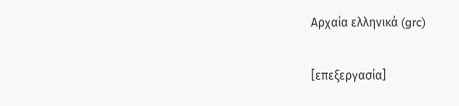Αρχαία ελληνικά (grc)

[επεξεργασία]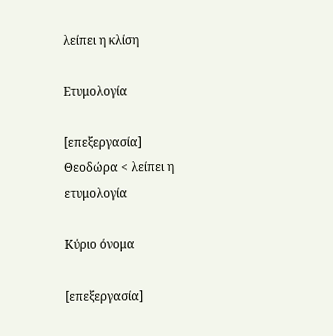λείπει η κλίση

Ετυμολογία

[επεξεργασία]
Θεοδώρα < λείπει η ετυμολογία

Κύριο όνομα

[επεξεργασία]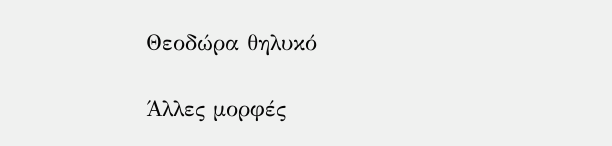Θεοδώρα θηλυκό

Άλλες μορφές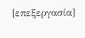[επεξεργασία]